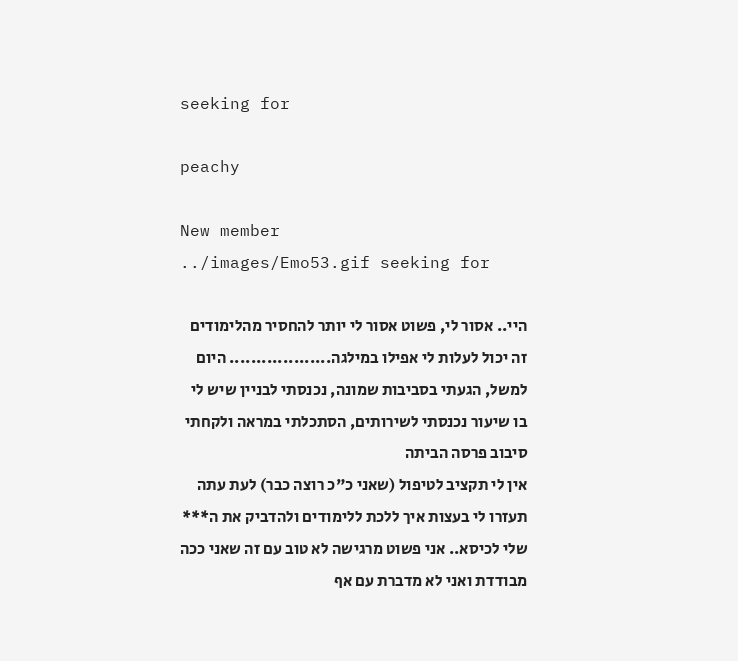seeking for

peachy

New member
../images/Emo53.gif seeking for

היי.. אסור לי, פשוט אסור לי יותר להחסיר מהלימודים זה יכול לעלות לי אפילו במילגה................... היום למשל, הגעתי בסביבות שמונה, נכנסתי לבניין שיש לי בו שיעור נכנסתי לשירותים, הסתכלתי במראה ולקחתי סיבוב פרסה הביתה
אין לי תקציב לטיפול (שאני כ"כ רוצה כבר) לעת עתה
תעזרו לי בעצות איך ללכת ללימודים ולהדביק את ה*** שלי לכיסא.. אני פשוט מרגישה לא טוב עם זה שאני ככה מבודדת ואני לא מדברת עם אף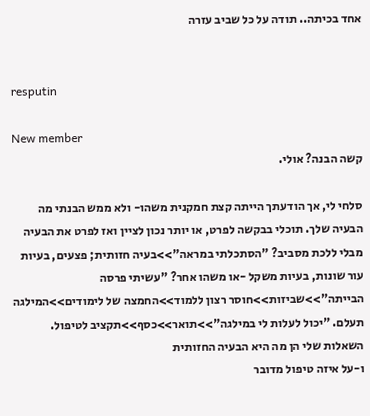אחד בכיתה.. תודה על כל שביב עזרה


resputin

New member
קשה הבנה? אולי.

סלחי לי, אך הודעתך הייתה קצת חמקנית משהו- ולא ממש הבנתי מה הבעיה שלך. תוכלי בבקשה לפרט, או יותר נכון לציין ואז לפרט את הבעיה מבלי ללכת מסביב? "הסתכלתי במראה">>בעיה חזותית; פצעים, בעיות עור שונות, בעיות משקל -או משהו אחר? "עשיתי פרסה הבייתה">>שביזות>>חוסר רצון ללמוד>>החמצה של לימודים>>המילגה תעלם. "יכול לעלות לי במילגה">>תואר>>כסף>>תקציב לטיפול. השאלות שלי הן מה היא הבעיה החזותית
ו-על איזה טיפול מדובר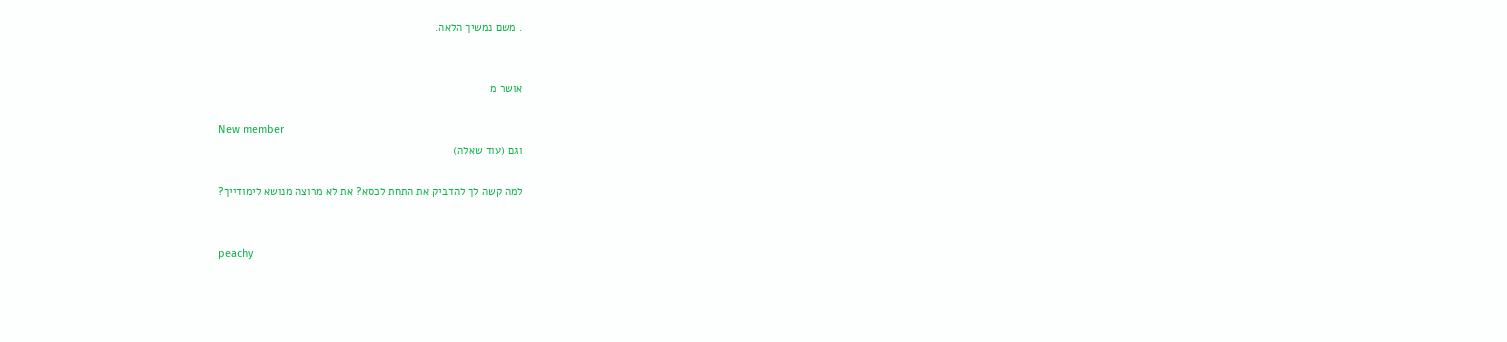. משם נמשיך הלאה.


אושר מ

New member
וגם (עוד שאלה)

למה קשה לך להדביק את התחת לכסא? את לא מרוצה מנושא לימודייך?


peachy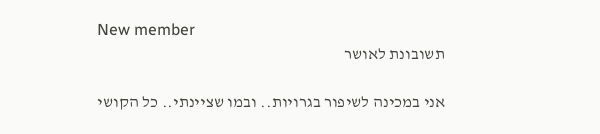New member
תשובונת לאושר

אני במכינה לשיפור בגרויות.. ובמו שציינתי.. כל הקושי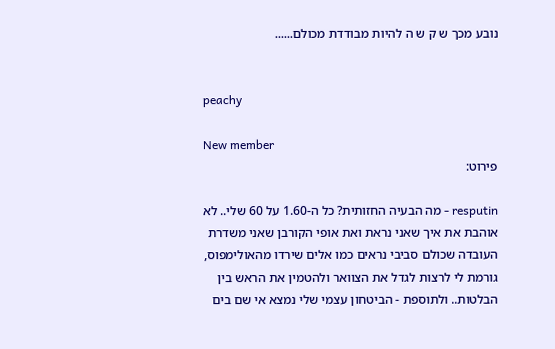נובע מכך ש ק ש ה להיות מבודדת מכולם......


peachy

New member
פירוט:

resputin - מה הבעיה החזותית? כל ה-1.60 על 60 שלי.. לא אוהבת את איך שאני נראת ואת אופי הקורבן שאני משדרת העובדה שכולם סביבי נראים כמו אלים שירדו מהאולימפוס, גורמת לי לרצות לגדל את הצוואר ולהטמין את הראש בין הבלטות.. ולתוספת - הביטחון עצמי שלי נמצא אי שם בים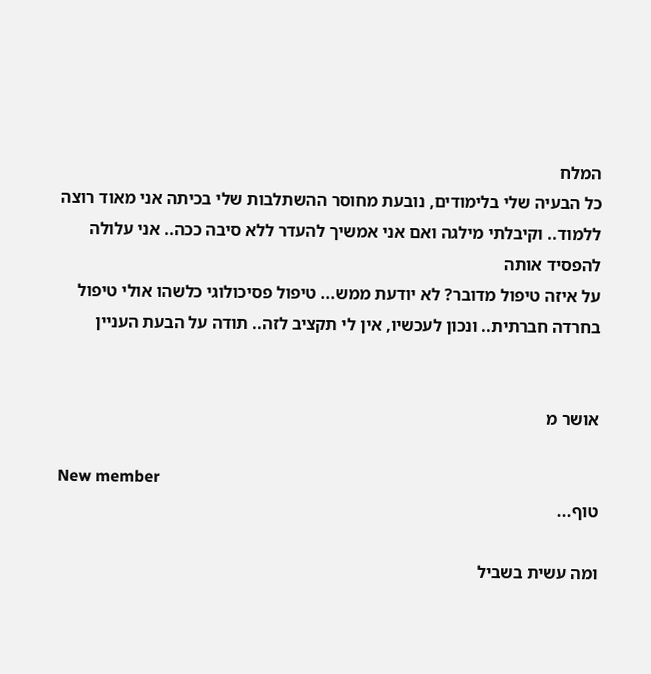המלח
כל הבעיה שלי בלימודים, נובעת מחוסר ההשתלבות שלי בכיתה אני מאוד רוצה ללמוד.. וקיבלתי מילגה ואם אני אמשיך להעדר ללא סיבה ככה.. אני עלולה להפסיד אותה
על איזה טיפול מדובר? לא יודעת ממש... טיפול פסיכולוגי כלשהו אולי טיפול בחרדה חברתית.. ונכון לעכשיו, אין לי תקציב לזה.. תודה על הבעת העניין


אושר מ

New member
טוף...

ומה עשית בשביל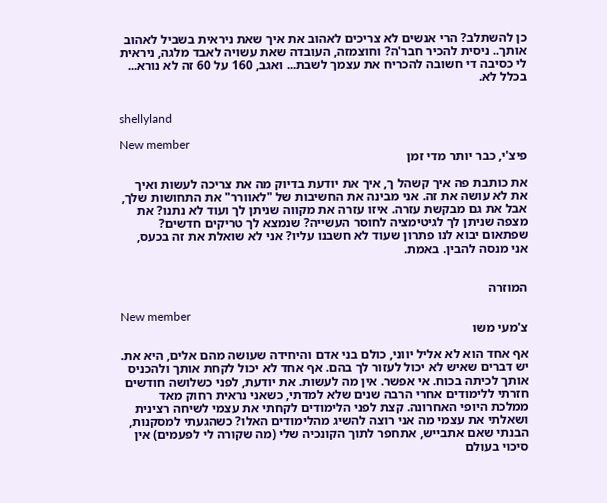כן להשתלב? הרי אנשים לא צריכים לאהוב את איך שאת ניראית בשביל לאהוב אותך.. ניסית להכיר חבר'ה? וחוצמזה, העובדה שאת עשויה לאבד מלגה, ניראית לי כסיבה די חשובה להכריח את עצמך לשבת... ואגב, 160 על 60 זה לא נורא... בכלל לא.


shellyland

New member
פיצ'י, כבר יותר מדי זמן

את כותבת פה איך קשהל ך, איך את יודעת בדיוק מה את צריכה לעשות ואיך את לא עושה את זה. אני מבינה את החשיבות של "לאוורר" את התחושות שלך, אבל את גם מבקשת עזרה. איזו עזרה את מקווה שניתן לך ועוד לא נתנו? את מצפה שניתן לך לגיטימציה לחוסר העשייה? שנמצא לך טריקים חדשים? שפתאום יבוא לנו פתרון שעוד לא חשבנו עליו? אני לא שואלת את זה בכעס, אני מנסה להבין. באמת.


המוזרה

New member
צ'מעי משו

אף אחד הוא לא אליל יווני, כולם בני אדם והיחידה שעושה מהם אלים, היא את. יש דברים שאיש לא יכול לעזור לך בהם. אף אחד לא יכול לקחת אותך ולהכניס אותך לכיתה בכוח. אי אפשר. אין מה לעשות. את יודעת, לפני כשלושה חודשים חזרתי ללימודים אחרי הרבה שנים שלא למדתי, כשאני נראית רחוק מאד ממלכת היופי האחרונה. קצת לפני הלימודים לקחתי את עצמי לשיחה רצינית ושאלתי את עצמי מה אני רוצה להשיג מהלימודים האלו? כשהגעתי למסקנות, הבנתי שאם אתבייש, אתחפר לתוך הקונכיה שלי (מה שקורה לי לפעמים) אין סיכוי בעולם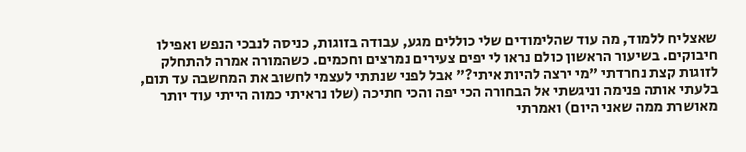שאצליח ללמוד, מה עוד שהלימודים שלי כוללים מגע, עבודה בזוגות, כניסה לנבכי הנפש ואפילו חיבוקים. בשיעור הראשון כולם נראו לי יפים צעירים נמרצים וחכמים. כשהמורה אמרה להתחלק לזוגות קצת נחרדתי "מי ירצה להיות איתי?" אבל לפני שנתתי לעצמי לחשוב את המחשבה עד תום, בלעתי אותה פנימה וניגשתי אל הבחורה הכי יפה והכי חתיכה (שלו נראיתי כמוה הייתי עוד יותר מאושרת ממה שאני היום) ואמרתי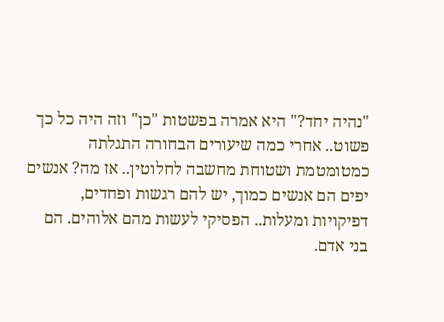"נהיה יחד?" היא אמרה בפשטות "כן" וזה היה כל כך פשוט.. אחרי כמה שיעורים הבחורה התגלתה כמטומטמת ושטוחת מחשבה לחלוטין.. אז מה? אנשים יפים הם אנשים כמוך, יש להם רגשות ופחדים, דפיקויות ומעלות.. הפסיקי לעשות מהם אלוהים. הם בני אדם.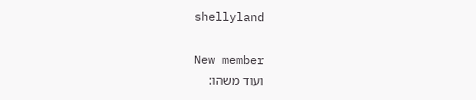shellyland

New member
ועוד משהו: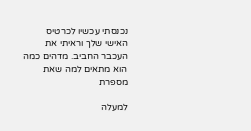נכנסתי עכשיו לכרטיס האישי שלך וראיתי את העכבר החביב. מדהים כמה הוא מתאים למה שאת מספרת

למעלה